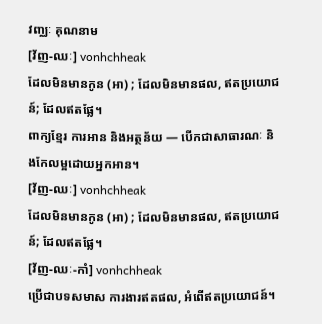វញ្ឈៈ គុណនាម
[វ័ញ-ឈៈ] vonhchheak
ដែលមិនមានកូន (អា) ; ដែលមិនមានផល, ឥតប្រយោជន៍; ដែលឥតផ្លែ។
ពាក្យខ្មែរ ការអាន និងអត្ថន័យ — បើកជាសាធារណៈ និងកែលម្អដោយអ្នកអាន។
[វ័ញ-ឈៈ] vonhchheak
ដែលមិនមានកូន (អា) ; ដែលមិនមានផល, ឥតប្រយោជន៍; ដែលឥតផ្លែ។
[វ័ញ-ឈៈ-កាំ] vonhchheak
ប្រើជាបទសមាស ការងារឥតផល, អំពើឥតប្រយោជន៍។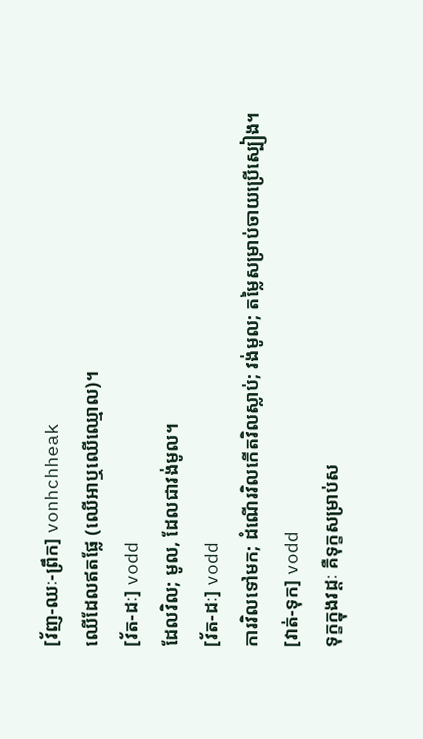[វ័ញ-ឈៈ-ព្រឹក] vonhchheak
ឈើដែលឥតផ្លែ (ឈើអាឬឈើឈ្មោល)។
[វ័ត-ដៈ] vodd
ដែលវិល; មូល, ដែលជាវង់មូល។
[វ័ត-ដៈ] vodd
ការវិលទៅមក; ដំណើរវិលកើតវិលស្លាប់; វង់មូល; តម្លៃសម្រាប់ចាយប្រើស្បៀង។
[វាត់-ទុក] vodd
ទុក្ខក្នុងវដ្ដៈ គឺទុក្ខសម្រាប់ស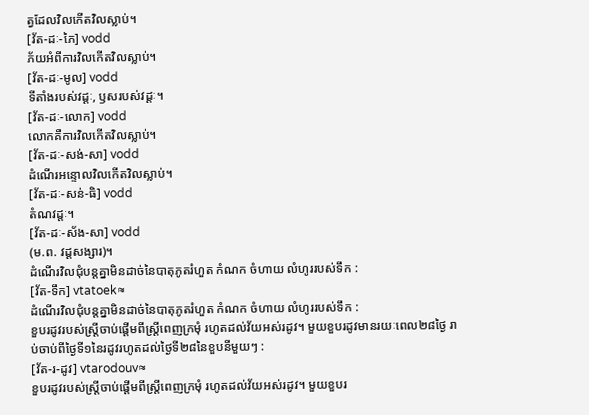ត្វដែលវិលកើតវិលស្លាប់។
[វ័ត-ដៈ-ភៃ] vodd
ភ័យអំពីការវិលកើតវិលស្លាប់។
[វ័ត-ដៈ-មូល] vodd
ទីតាំងរបស់វដ្ដៈ, ឫសរបស់វដ្ដៈ។
[វ័ត-ដៈ-លោក] vodd
លោកគឺការវិលកើតវិលស្លាប់។
[វ័ត-ដៈ-សង់-សា] vodd
ដំណើរអន្ទោលវិលកើតវិលស្លាប់។
[វ័ត-ដៈ-សន់-ធិ] vodd
តំណវដ្ដៈ។
[វ័ត-ដៈ-ស័ង-សា] vodd
(ម.ព. វដ្ដសង្សារ)។
ដំណើរវិលជុំបន្តគ្នាមិនដាច់នៃបាតុភូតរំហួត កំណក ចំហាយ លំហូររបស់ទឹក :
[វ័ត-ទឹក] vtatoek≈
ដំណើរវិលជុំបន្តគ្នាមិនដាច់នៃបាតុភូតរំហួត កំណក ចំហាយ លំហូររបស់ទឹក :
ខួបរដូវរបស់ស្ត្រីចាប់ផ្ដើមពីស្ត្រីពេញក្រមុំ រហូតដល់វ័យអស់រដូវ។ មួយខួបរដូវមានរយៈពេល២៨ថ្ងៃ រាប់ចាប់ពីថ្ងៃទី១នៃរដូវរហូតដល់ថ្ងៃទី២៨នៃខួបនីមួយៗ :
[វ័ត-រ-ដូវ] vtarodouv≈
ខួបរដូវរបស់ស្ត្រីចាប់ផ្ដើមពីស្ត្រីពេញក្រមុំ រហូតដល់វ័យអស់រដូវ។ មួយខួបរ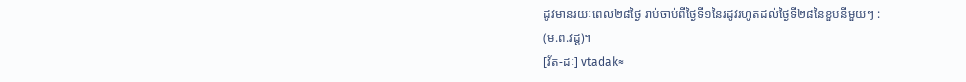ដូវមានរយៈពេល២៨ថ្ងៃ រាប់ចាប់ពីថ្ងៃទី១នៃរដូវរហូតដល់ថ្ងៃទី២៨នៃខួបនីមួយៗ :
(ម.ព.វដ្ដ)។
[វ័ត-ដៈ] vtadak≈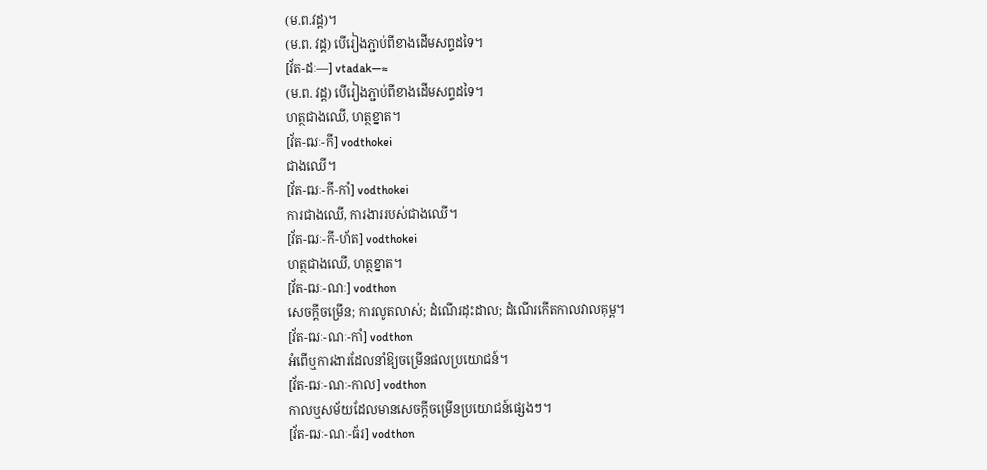(ម.ព.វដ្ដ)។
(ម.ព. វដ្ដ) បើរៀងភ្ជាប់ពីខាងដើមសព្ទដទៃ។
[វ័ត-ដៈ—] vtadak—≈
(ម.ព. វដ្ដ) បើរៀងភ្ជាប់ពីខាងដើមសព្ទដទៃ។
ហត្ថជាងឈើ, ហត្ថខ្នាត។
[វ័ត-ឍៈ-កី] vodthokei
ជាងឈើ។
[វ័ត-ឍៈ-កី-កាំ] vodthokei
ការជាងឈើ, ការងាររបស់ជាងឈើ។
[វ័ត-ឍៈ-កី-ហ័ត] vodthokei
ហត្ថជាងឈើ, ហត្ថខ្នាត។
[វ័ត-ឍៈ-ណៈ] vodthon
សេចក្ដីចម្រើន; ការលូតលាស់; ដំណើរដុះដាល; ដំណើរកើតកាលវាលគុម្ព។
[វ័ត-ឍៈ-ណៈ-កាំ] vodthon
អំពើឬការងារដែលនាំឱ្យចម្រើនផលប្រយោជន៍។
[វ័ត-ឍៈ-ណៈ-កាល] vodthon
កាលឬសម័យដែលមានសេចក្ដីចម្រើនប្រយោជន៍ផ្សេងៗ។
[វ័ត-ឍៈ-ណៈ-ធ័រ] vodthon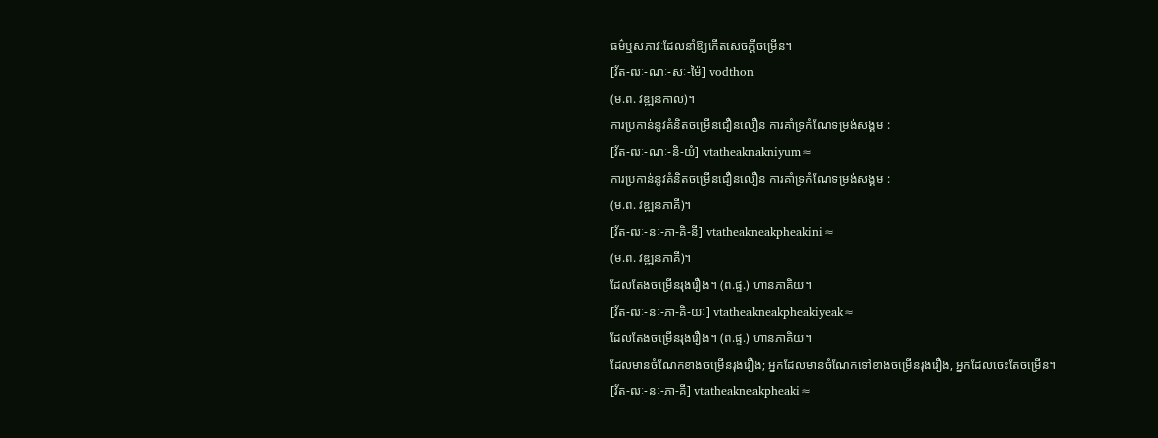ធម៌ឬសភាវៈដែលនាំឱ្យកើតសេចក្ដីចម្រើន។
[វ័ត-ឍៈ-ណៈ-សៈ-ម៉ៃ] vodthon
(ម.ព. វឌ្ឍនកាល)។
ការប្រកាន់នូវគំនិតចម្រើនជឿនលឿន ការគាំទ្រកំណែទម្រង់សង្គម :
[វ័ត-ឍៈ-ណៈ-និ-យំ] vtatheaknakniyum≈
ការប្រកាន់នូវគំនិតចម្រើនជឿនលឿន ការគាំទ្រកំណែទម្រង់សង្គម :
(ម.ព. វឌ្ឍនភាគី)។
[វ័ត-ឍៈ-នៈ-ភា-គិ-នី] vtatheakneakpheakini≈
(ម.ព. វឌ្ឍនភាគី)។
ដែលតែងចម្រើនរុងរឿង។ (ព.ផ្ទ.) ហានភាគិយ។
[វ័ត-ឍៈ-នៈ-ភា-គិ-យៈ] vtatheakneakpheakiyeak≈
ដែលតែងចម្រើនរុងរឿង។ (ព.ផ្ទ.) ហានភាគិយ។
ដែលមានចំណែកខាងចម្រើនរុងរឿង; អ្នកដែលមានចំណែកទៅខាងចម្រើនរុងរឿង, អ្នកដែលចេះតែចម្រើន។
[វ័ត-ឍៈ-នៈ-ភា-គី] vtatheakneakpheaki≈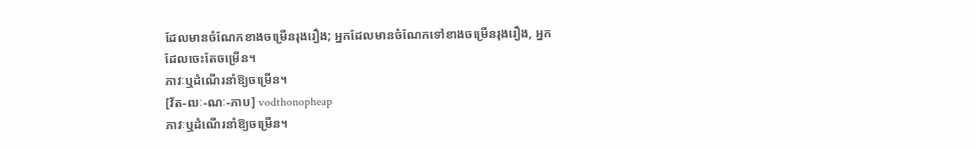ដែលមានចំណែកខាងចម្រើនរុងរឿង; អ្នកដែលមានចំណែកទៅខាងចម្រើនរុងរឿង, អ្នកដែលចេះតែចម្រើន។
ភាវៈឬដំណើរនាំឱ្យចម្រើន។
[វ័ត-ឍៈ-ណៈ-ភាប] vodthonopheap
ភាវៈឬដំណើរនាំឱ្យចម្រើន។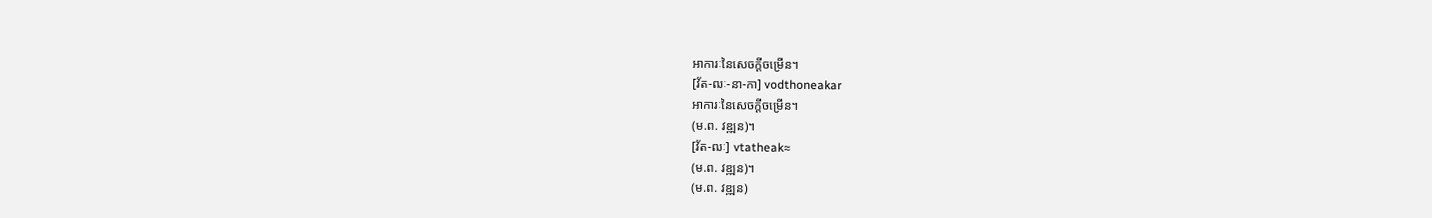អាការៈនៃសេចក្ដីចម្រើន។
[វ័ត-ឍៈ-នា-កា] vodthoneakar
អាការៈនៃសេចក្ដីចម្រើន។
(ម.ព. វឌ្ឍន)។
[វ័ត-ឍៈ] vtatheak≈
(ម.ព. វឌ្ឍន)។
(ម.ព. វឌ្ឍន)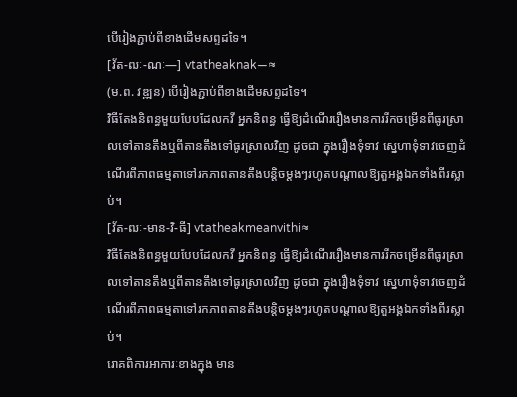បើរៀងភ្ជាប់ពីខាងដើមសព្ទដទៃ។
[វ័ត-ឍៈ-ណៈ—] vtatheaknak—≈
(ម.ព. វឌ្ឍន) បើរៀងភ្ជាប់ពីខាងដើមសព្ទដទៃ។
វិធីតែងនិពន្ធមួយបែបដែលកវី អ្នកនិពន្ធ ធ្វើឱ្យដំណើររឿងមានការរីកចម្រើនពីធូរស្រាលទៅតានតឹងឬពីតានតឹងទៅធូរស្រាលវិញ ដូចជា ក្នុងរឿងទុំទាវ ស្នេហាទុំទាវចេញដំណើរពីភាពធម្មតាទៅរកភាពតានតឹងបន្តិចម្ដងៗរហូតបណ្ដាលឱ្យតួអង្គឯកទាំងពីរស្លាប់។
[វ័ត-ឍៈ-មាន-វិ-ធី] vtatheakmeanvithi≈
វិធីតែងនិពន្ធមួយបែបដែលកវី អ្នកនិពន្ធ ធ្វើឱ្យដំណើររឿងមានការរីកចម្រើនពីធូរស្រាលទៅតានតឹងឬពីតានតឹងទៅធូរស្រាលវិញ ដូចជា ក្នុងរឿងទុំទាវ ស្នេហាទុំទាវចេញដំណើរពីភាពធម្មតាទៅរកភាពតានតឹងបន្តិចម្ដងៗរហូតបណ្ដាលឱ្យតួអង្គឯកទាំងពីរស្លាប់។
រោគពិការអាការៈខាងក្នុង មាន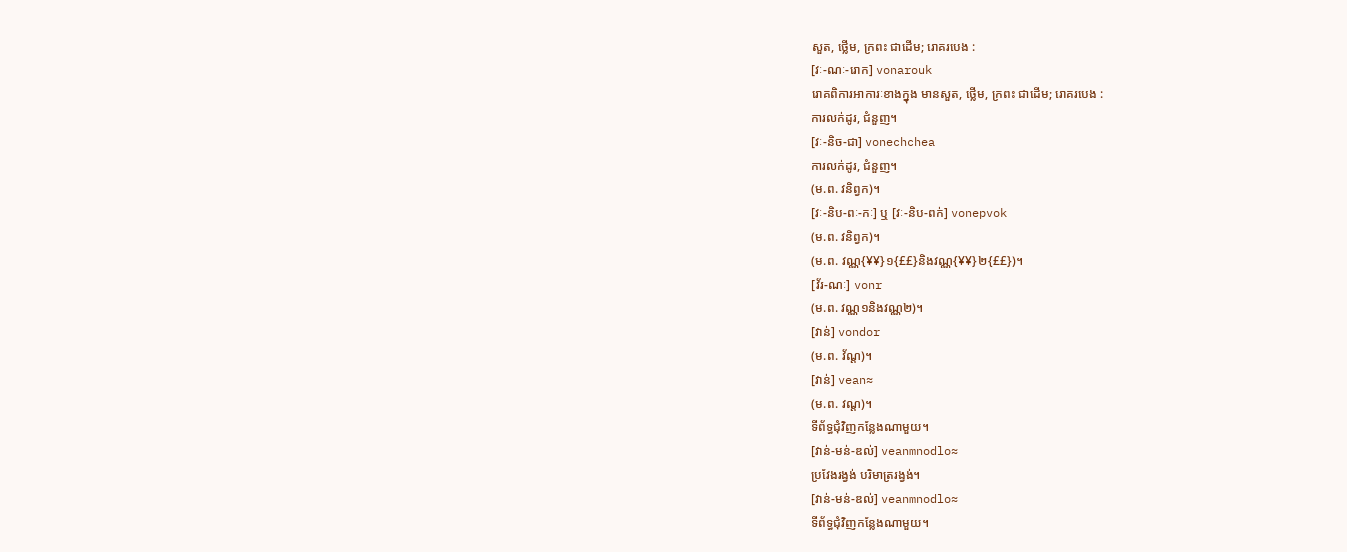សួត, ថ្លើម, ក្រពះ ជាដើម; រោគរបេង :
[វៈ-ណៈ-រោក] vonarouk
រោគពិការអាការៈខាងក្នុង មានសួត, ថ្លើម, ក្រពះ ជាដើម; រោគរបេង :
ការលក់ដូរ, ជំនួញ។
[វៈ-និច-ជា] vonechchea
ការលក់ដូរ, ជំនួញ។
(ម.ព. វនិព្វក)។
[វៈ-និប-ពៈ-កៈ] ឬ [វៈ-និប-ពក់] vonepvok
(ម.ព. វនិព្វក)។
(ម.ព. វណ្ណ{¥¥}១{££}និងវណ្ណ{¥¥}២{££})។
[វ័រ-ណៈ] vonr
(ម.ព. វណ្ណ១និងវណ្ណ២)។
[វាន់] vondor
(ម.ព. វ័ណ្ដ)។
[វាន់] vean≈
(ម.ព. វណ្ដ)។
ទីព័ទ្ធជុំវិញកន្លែងណាមួយ។
[វាន់-មន់-ឌល់] veanmnodlo≈
ប្រវែងរង្វង់ បរិមាត្ររង្វង់។
[វាន់-មន់-ឌល់] veanmnodlo≈
ទីព័ទ្ធជុំវិញកន្លែងណាមួយ។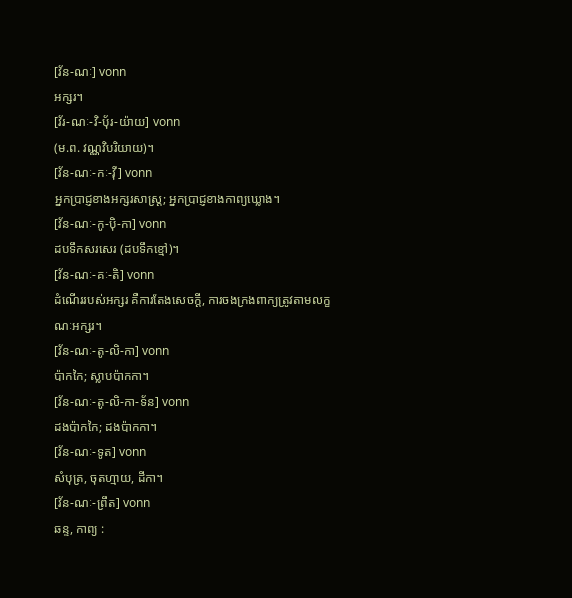[វ័ន-ណៈ] vonn
អក្សរ។
[វ័រ-ណៈ-វិ-បុ័រ-យ៉ាយ] vonn
(ម.ព. វណ្ណវិបរិយាយ)។
[វ័ន-ណៈ-កៈ-វ៉ី] vonn
អ្នកប្រាជ្ញខាងអក្សរសាស្ត្រ; អ្នកប្រាជ្ញខាងកាព្យឃ្លោង។
[វ័ន-ណៈ-កូ-ប៉ិ-កា] vonn
ដបទឹកសរសេរ (ដបទឹកខ្មៅ)។
[វ័ន-ណៈ-គៈ-តិ] vonn
ដំណើររបស់អក្សរ គឺការតែងសេចក្ដី, ការចងក្រងពាក្យត្រូវតាមលក្ខណៈអក្សរ។
[វ័ន-ណៈ-តូ-លិ-កា] vonn
ប៉ាកកៃ; ស្លាបប៉ាកកា។
[វ័ន-ណៈ-តូ-លិ-កា-ទ័ន] vonn
ដងប៉ាកកៃ; ដងប៉ាកកា។
[វ័ន-ណៈ-ទូត] vonn
សំបុត្រ, ចុតហ្មាយ, ដីកា។
[វ័ន-ណៈ-ព្រឹត] vonn
ឆន្ទ, កាព្យ :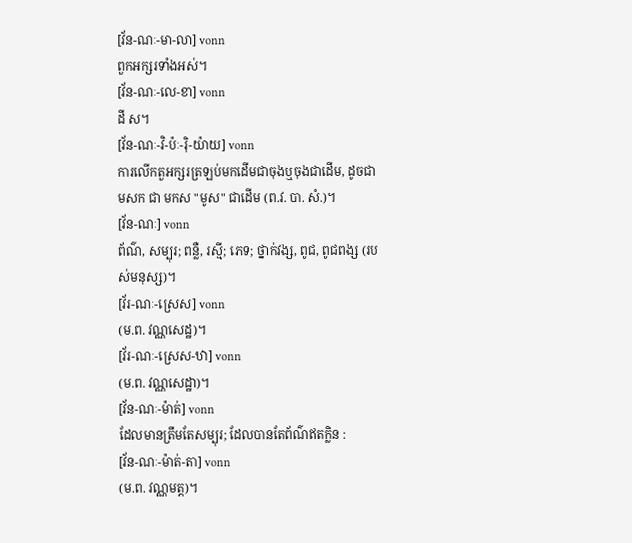[វ័ន-ណៈ-មា-លា] vonn
ពួកអក្សរទាំងអស់។
[វ័ន-ណៈ-លេ-ខា] vonn
ដី ស។
[វ័ន-ណៈ-វិ-ប៉ៈ-រ៉ិ-យ៉ាយ] vonn
ការលើកតួអក្សរត្រឡប់មកដើមជាចុងឬចុងជាដើម, ដូចជា មសក ជា មកស "មូស" ជាដើម (ព.វ. បា. សំ.)។
[វ័ន-ណៈ] vonn
ព័ណ៌, សម្បុរ; ពន្លឺ, រស្មី; ភេទ; ថ្នាក់វង្ស, ពូជ, ពូជពង្ស (របស់មនុស្ស)។
[វ័រ-ណៈ-ស្រេស] vonn
(ម.ព. វណ្ណសេដ្ឋ)។
[វ័រ-ណៈ-ស្រេស-ឋា] vonn
(ម.ព. វណ្ណសេដ្ឋា)។
[វ័ន-ណៈ-ម៉ាត់] vonn
ដែលមានត្រឹមតែសម្បុរ; ដែលបានតែព័ណ៌ឥតក្លិន :
[វ័ន-ណៈ-ម៉ាត់-តា] vonn
(ម.ព. វណ្ណមត្ត)។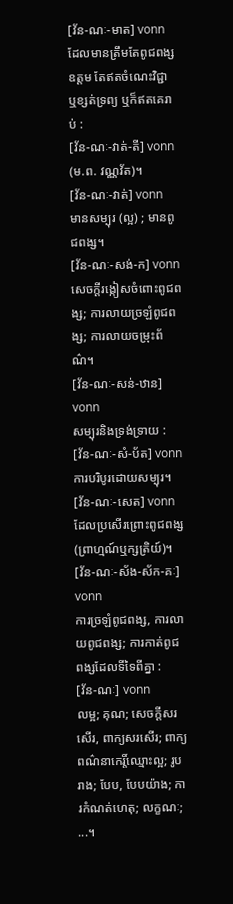[វ័ន-ណៈ-មាត] vonn
ដែលមានត្រឹមតែពូជពង្សឧត្តម តែឥតចំណេះវិជ្ជា ឬខ្សត់ទ្រព្យ ឬក៏ឥតគេរាប់ :
[វ័ន-ណៈ-វាត់-តី] vonn
(ម.ព. វណ្ណវ័ត)។
[វ័ន-ណៈ-វាត់] vonn
មានសម្បុរ (ល្អ) ; មានពូជពង្ស។
[វ័ន-ណៈ-សង់-ក] vonn
សេចក្ដីរង្កៀសចំពោះពូជពង្ស; ការលាយច្រឡំពូជពង្ស; ការលាយចម្រុះព័ណ៌។
[វ័ន-ណៈ-សន់-ឋាន] vonn
សម្បុរនិងទ្រង់ទ្រាយ :
[វ័ន-ណៈ-សំ-ប័ត] vonn
ការបរិបូរដោយសម្បុរ។
[វ័ន-ណៈ-សេត] vonn
ដែលប្រសើរព្រោះពូជពង្ស (ព្រាហ្មណ៍ឬក្សត្រិយ៍)។
[វ័ន-ណៈ-ស័ង-ស័ក-គៈ] vonn
ការច្រឡំពូជពង្ស, ការលាយពូជពង្ស; ការកាត់ពូជពង្សដែលទីទៃពីគ្នា :
[វ័ន-ណៈ] vonn
លម្អ; គុណ; សេចក្ដីសរសើរ, ពាក្យសរសើរ; ពាក្យពណ៌នាកេរ្តិ៍ឈ្មោះល្អ; រូបរាង; បែប, បែបយ៉ាង; ការកំណត់ហេតុ; លក្ខណៈ; ...។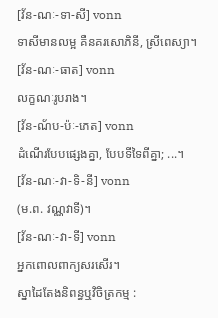[វ័ន-ណៈ-ទា-សី] vonn
ទាសីមានលម្អ គឺនគរសោភិនី, ស្រីពេស្យា។
[វ័ន-ណៈ-ធាត] vonn
លក្ខណៈរូបរាង។
[វ័ន-ណ័ប-ប៉ៈ-ភេត] vonn
ដំណើរបែបផ្សេងគ្នា, បែបទីទៃពីគ្នា; ...។
[វ័ន-ណៈ-វា-ទិ-នី] vonn
(ម.ព. វណ្ណវាទី)។
[វ័ន-ណៈ-វា-ទី] vonn
អ្នកពោលពាក្យសរសើរ។
ស្នាដៃតែងនិពន្ធឬវិចិត្រកម្ម :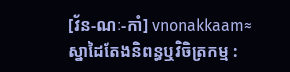[វ័ន-ណៈ-កាំ] vnonakkaam≈
ស្នាដៃតែងនិពន្ធឬវិចិត្រកម្ម :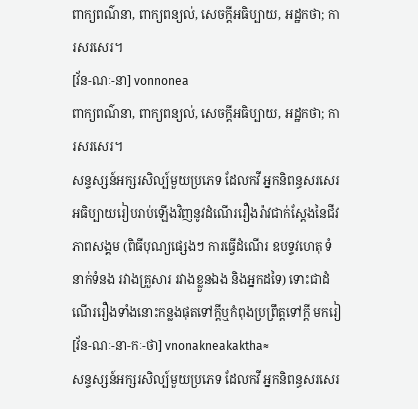ពាក្យពណ៌នា, ពាក្យពន្យល់, សេចក្ដីអធិប្បាយ, អដ្ឋកថា; ការសរសេរ។
[វ័ន-ណៈ-នា] vonnonea
ពាក្យពណ៌នា, ពាក្យពន្យល់, សេចក្ដីអធិប្បាយ, អដ្ឋកថា; ការសរសេរ។
សន្ទស្សន៍អក្សរសិល្ប៍មួយប្រភេទ ដែលកវី អ្នកនិពន្ធសរសេរអធិប្បាយរៀបរាប់ឡើងវិញនូវដំណើររឿងរ៉ាវជាក់ស្តែងនៃជីវភាពសង្គម (ពិធីបុណ្យផ្សេងៗ ការធ្វើដំណើរ ឧបទ្ទវហេតុ ទំនាក់ទំនង រវាងគ្រួសារ រវាងខ្លួនឯង និងអ្នកដទៃ) ទោះជាដំណើររឿងទាំងនោះកន្លងផុតទៅក្ដីឬកំពុងប្រព្រឹត្តទៅក្ដី មករៀ
[វ័ន-ណៈ-នា-កៈ-ថា] vnonakneakaktha≈
សន្ទស្សន៍អក្សរសិល្ប៍មួយប្រភេទ ដែលកវី អ្នកនិពន្ធសរសេរ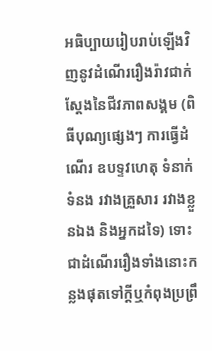អធិប្បាយរៀបរាប់ឡើងវិញនូវដំណើររឿងរ៉ាវជាក់ស្តែងនៃជីវភាពសង្គម (ពិធីបុណ្យផ្សេងៗ ការធ្វើដំណើរ ឧបទ្ទវហេតុ ទំនាក់ទំនង រវាងគ្រួសារ រវាងខ្លួនឯង និងអ្នកដទៃ) ទោះជាដំណើររឿងទាំងនោះកន្លងផុតទៅក្ដីឬកំពុងប្រព្រឹ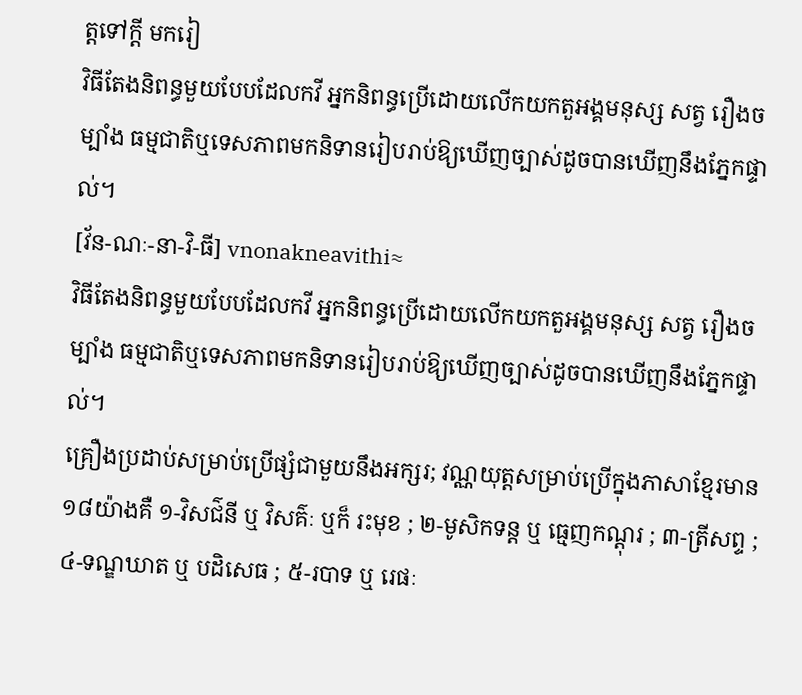ត្តទៅក្ដី មករៀ
វិធីតែងនិពន្ធមួយបែបដែលកវី អ្នកនិពន្ធប្រើដោយលើកយកតួអង្គមនុស្ស សត្វ រឿងចម្បាំង ធម្មជាតិឬទេសភាពមកនិទានរៀបរាប់ឱ្យឃើញច្បាស់ដូចបានឃើញនឹងភ្នែកផ្ទាល់។
[វ័ន-ណៈ-នា-វិ-ធី] vnonakneavithi≈
វិធីតែងនិពន្ធមួយបែបដែលកវី អ្នកនិពន្ធប្រើដោយលើកយកតួអង្គមនុស្ស សត្វ រឿងចម្បាំង ធម្មជាតិឬទេសភាពមកនិទានរៀបរាប់ឱ្យឃើញច្បាស់ដូចបានឃើញនឹងភ្នែកផ្ទាល់។
គ្រឿងប្រដាប់សម្រាប់ប្រើផ្សំជាមួយនឹងអក្សរ; វណ្ណយុត្តសម្រាប់ប្រើក្នុងភាសាខ្មែរមាន ១៨យ៉ាងគឺ ១-វិសជ៌នី ឬ វិសគ៌ៈ ឬក៏ រះមុខ ; ២-មូសិកទន្ត ឬ ធ្មេញកណ្ដុរ ; ៣-ត្រីសព្ទ ; ៤-ទណ្ឌឃាត ឬ បដិសេធ ; ៥-របាទ ឬ រេផៈ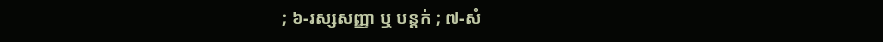; ៦-រស្សសញ្ញា ឬ បន្តក់ ; ៧-សំ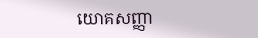យោគសញ្ញា